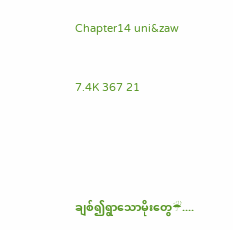Chapter14 uni&zaw

7.4K 367 21



ချစ်၍ရွာသောမိုးတွေ☔....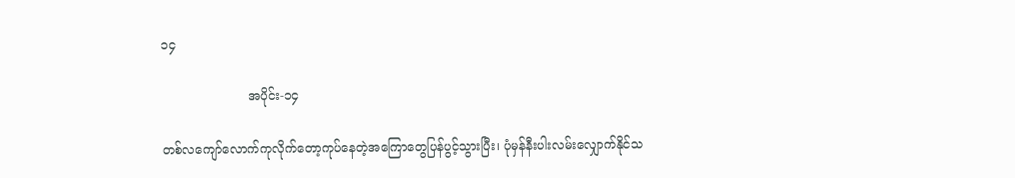၁၄

                      အပိုင်း-၁၄

တစ်လကျော်လောက်ကုလိုက်တော့ကုပ်နေတဲ့အကြောတွေပြန်ပွင့်သွားပြီး၊ ပုံမှန်နီးပါးလမ်းလျှောက်နိုင်သ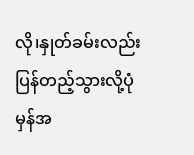လို၊နှုတ်ခမ်းလည်းပြန်တည့်သွားလို့ပုံမှန်အ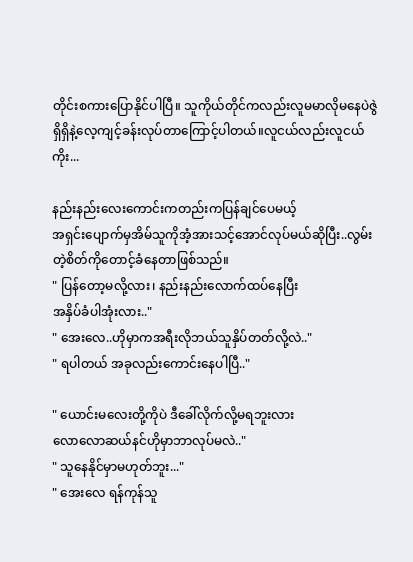တိုင်းစကားပြောနိုင်ပါပြီ။ သူကိုယ်တိုင်ကလည်းလူမမာလိုမနေပဲဇွဲရှိရှိနဲ့လေ့ကျင့်ခန်းလုပ်တာကြောင့်ပါတယ်။လူငယ်လည်းလူငယ်ကိုး...

နည်းနည်းလေးကောင်းကတည်းကပြန်ချင်ပေမယ့်
အရှင်းပျောက်မှအိမ်သူကိုအံ့အားသင့်အောင်လုပ်မယ်ဆိုပြီး..လွမ်းတဲ့စိတ်ကိုတောင့်ခံနေတာဖြစ်သည်။
" ပြန်တော့မလို့လား၊ နည်းနည်းလောက်ထပ်နေပြီး
အနှိပ်ခံပါအုံးလား.."
" အေးလေ..ဟိုမှာကအရီးလိုဘယ်သူနှိပ်တတ်လို့လဲ.."
" ရပါတယ် အခုလည်းကောင်းနေပါပြီ.."

" ယောင်းမလေးတို့ကိုပဲ ဒီခေါ်လိုက်လို့မရဘူးလား
လောလောဆယ်နင်ဟိုမှာဘာလုပ်မလဲ.."
" သူနေနိုင်မှာမဟုတ်ဘူး..."
" အေးလေ ရန်ကုန်သူ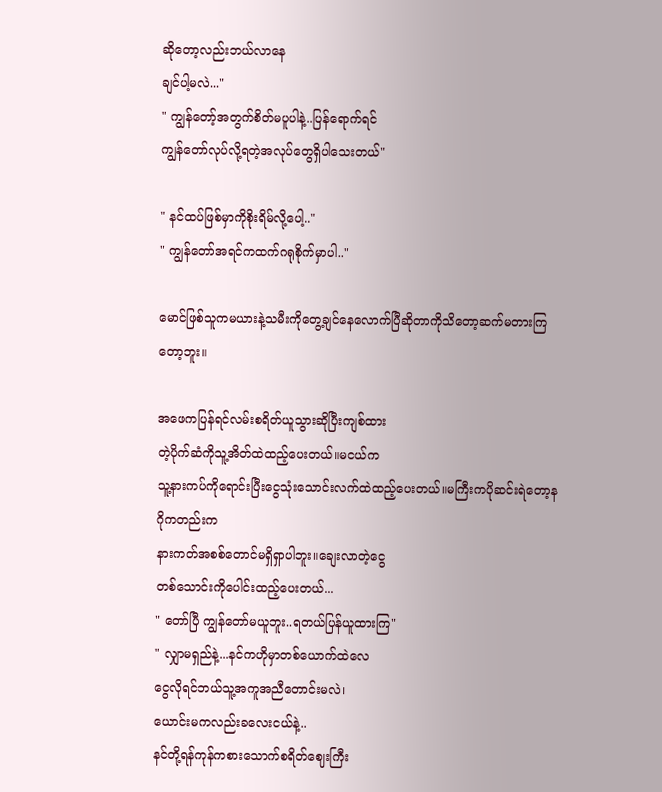ဆိုတော့လည်းဘယ်လာနေ
ချင်ပါ့မလဲ..."
" ကျွန်တော့်အတွက်စိတ်မပူပါနဲ့..ပြန်ရောက်ရင်
ကျွန်တော်လုပ်လို့ရတဲ့အလုပ်တွေရှိပါသေးတယ်"

" နင်ထပ်ဖြစ်မှာကိုစိုးရိမ်လို့ပေါ့.."
" ကျွန်တော်အရင်ကထက်ဂရုစိုက်မှာပါ.."

မောင်ဖြစ်သူကမယားနဲ့သမီးကိုတွေ့ချင်နေလောက်ပြီဆိုတာကိုသိတော့ဆက်မတားကြတော့ဘူး။

အဖေကပြန်ရင်လမ်းစရိတ်ယူသွားဆိုပြီးကျစ်ထား
တဲ့ပိုက်ဆံကိုသူ့အိတ်ထဲထည့်ပေးတယ်။မငယ်က
သူ့နားကပ်ကိုရောင်းပြီးငွေသုံးသောင်းလက်ထဲထည့်ပေးတယ်။မကြီးကပိုဆင်းရဲတော့နဂိုကတည်းက
နားကတ်အစစ်တောင်မရှိရှာပါဘူး။ချေးလာတဲ့ငွေ
တစ်သောင်းကိုပေါင်းထည့်ပေးတယ်...
" တော်ပြီ ကျွန်တော်မယူဘူး..ရတယ်ပြန်ယူထားကြ"
" လျှာမရှည်နဲ့...နင်ကဟိုမှာတစ်ယောက်ထဲလေ
ငွေလိုရင်ဘယ်သူ့အကူအညီတောင်းမလဲ၊
ယောင်းမကလည်းခလေးငယ်နဲ့..
နင်တို့ရန်ကုန်ကစားသောက်စရိတ်ဈေးကြီး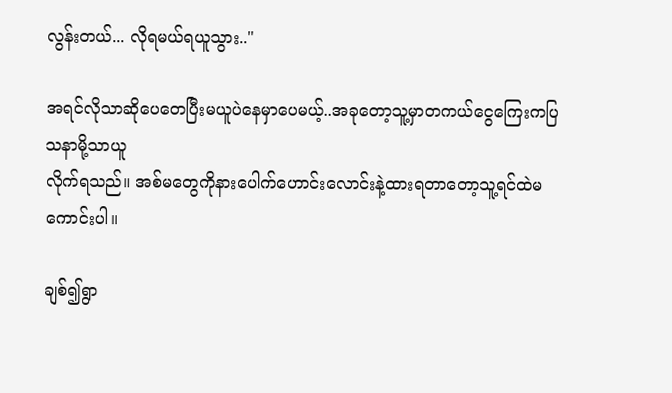လွန်းတယ်... လိုရမယ်ရယူသွား.."

အရင်လိုသာဆိုပေတေပြီးမယူပဲနေမှာပေမယ့်..အခုတော့သူ့မှာတကယ်ငွေကြေးကပြသနာမို့သာယူ
လိုက်ရသည်။ အစ်မတွေကိုနားပေါက်ဟောင်းလောင်းနဲ့ထားရတာတော့သူ့ရင်ထဲမကောင်းပါ။

ချစ်၍ရွာ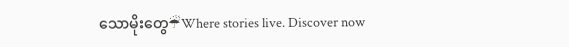သောမိုးတွေ☔Where stories live. Discover now